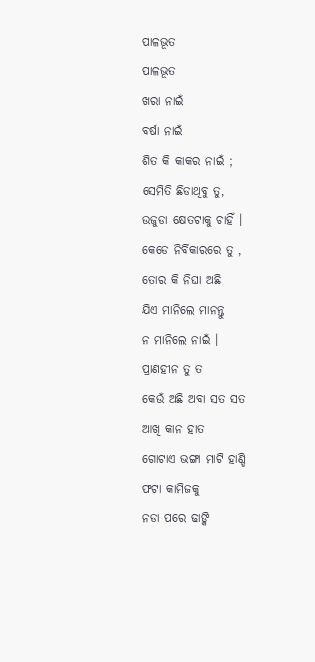ପାଳଭୂତ
ପାଳଭୂତ
ଖରା ନାଇଁ
ବର୍ଷା ନାଇଁ
ଶିତ କି କାକର ନାଇଁ ;
ସେମିତି ଛିଡାଥିବୁ ତୁ,
ଉଜୁଡା କ୍ଷେତଟାକୁ ଚାହିଁ ।
କେଡେ ନିର୍ବିକାରରେ ତୁ ,
ତୋର କି ନିଘା ଅଛି
ଯିଏ ମାନିଲେ ମାନନ୍ତୁ
ନ ମାନିଲେ ନାଇଁ ।
ପ୍ରାଣହୀନ ତୁ ତ
କେଉଁ ଅଛି ଅବା ସତ ସତ
ଆଖି କାନ ହାତ
ଗୋଟାଏ ଭଙ୍ଗା ମାଟି ହାଣ୍ଡି
ଫଟା କାମିଜକୁ
ନଡା ପରେ ଢାଙ୍କି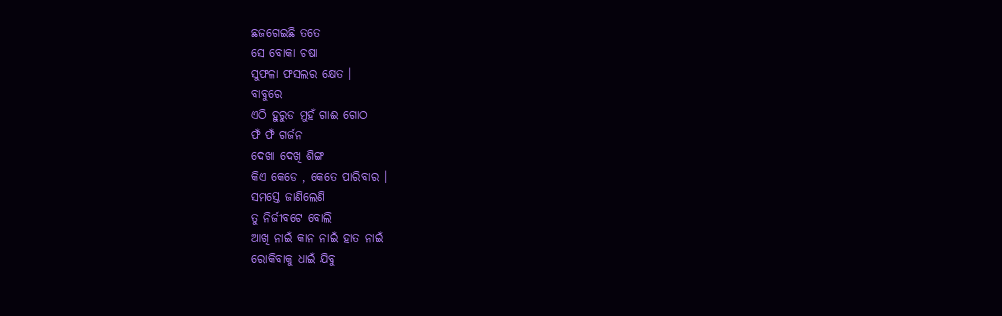ଛଜଗେଇଛି ତତେ
ସେ ବୋକା ଚଷା
ସୁଫଳା ଫସଲର କ୍ଷେତ ।
ବାବୁରେ
ଏଠି ହୁରୁଡ ମୁହଁ ଗାଈ ଗୋଠ
ଫଁ ଫଁ ଗର୍ଜନ
ଦେଖା ଦେଖି ଶିଙ୍ଗ
କିଏ କେଡେ , କେତେ ପାରିବାର ।
ସମସ୍ତେ ଜାଣିଲେଣି
ତୁ ନିର୍ଜୀବଟେ ବୋଲି
ଆଖି ନାଇଁ କାନ ନାଇଁ ହାତ ନାଇଁ
ରୋକିବାକୁ ଧାଇଁ ଯିବୁ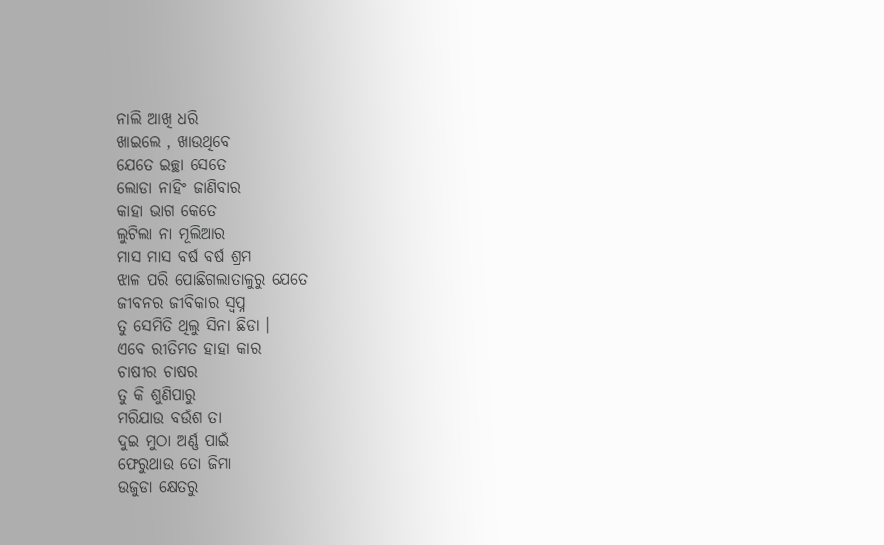ନାଲି ଆଖି ଧରି
ଖାଇଲେ , ଖାଉଥିବେ
ଯେତେ ଇଚ୍ଛା ସେତେ
ଲୋଡା ନାହିଂ ଜାଣିବାର
କାହା ଭାଗ କେତେ
ଲୁଟିଲା ନା ମୂଲିଆର
ମାସ ମାସ ବର୍ଷ ବର୍ଷ ଶ୍ରମ
ଝାଳ ପରି ପୋଛିଗଲାତାଳୁରୁ ଯେତେ
ଜୀବନର ଜୀବିକାର ସ୍ଵପ୍ନ
ତୁ ସେମିତି ଥିଲୁ ସିନା ଛିଡା ।
ଏବେ ରୀତିମତ ହାହା କାର
ଚାଷୀର ଚାଷର
ତୁ କି ଶୁଣିପାରୁ
ମରିଯାଉ ବଉଁଶ ତା
ଦୁଇ ମୁଠା ଅର୍ଣ୍ଣ ପାଇଁ
ଫେରୁଥାଉ ତୋ ଜିମା
ଉଜୁଡା କ୍ଷେତରୁ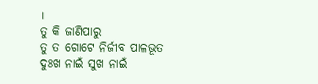।
ତୁ କି ଜାଣିପାରୁ
ତୁ ତ ଗୋଟେ ନିର୍ଜୀବ ପାଳଭୂତ
ଦୁଃଖ ନାଇଁ ସୁଖ ନାଇଁ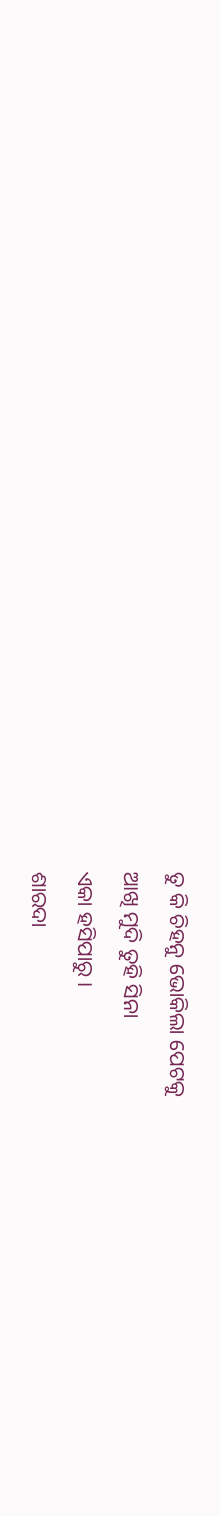ତୁ କି ଚିହନୁ ଭୋକିଲା ପେଟକୁ
ଆଖି ମୁଦି ତୁହି ସିନା
ଏକା ହସିପାରୁ ।
ଶାରଦା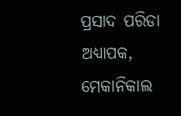ପ୍ରସାଦ ପରିଡା
ଅଧ୍ୟାପକ, ମେକାନିକାଲ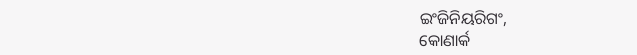ଇଂଜିନିୟରିଗଂ,
କୋଣାର୍କ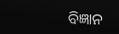ବିଜ୍ଞାନ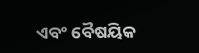ଏବଂ ବୈଷୟିକ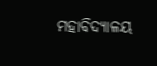ମହାବିଦ୍ୟାଳୟ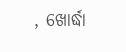, ଖୋର୍ଦ୍ଧା